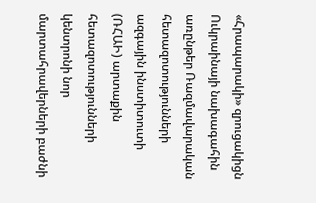«Հրապարակի» զրուցակիցն Ուկրաինայի նախագահին առընթեր Ռազմավարական հետազոտությունների ազգային ինստիտուտի (ՌՀԱԻ) արտաքին հետազոտությունների կենտրոնի նոր մարտահրավերների բաժնի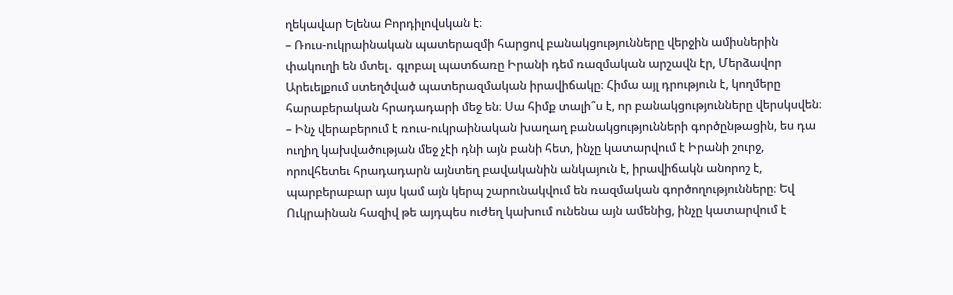ղեկավար Ելենա Բորդիլովսկան է։
– Ռուս-ուկրաինական պատերազմի հարցով բանակցությունները վերջին ամիսներին փակուղի են մտել․ գլոբալ պատճառը Իրանի դեմ ռազմական արշավն էր, Մերձավոր Արեւելքում ստեղծված պատերազմական իրավիճակը։ Հիմա այլ դրություն է, կողմերը հարաբերական հրադադարի մեջ են։ Սա հիմք տալի՞ս է, որ բանակցությունները վերսկսվեն։
– Ինչ վերաբերում է ռուս-ուկրաինական խաղաղ բանակցությունների գործընթացին, ես դա ուղիղ կախվածության մեջ չէի դնի այն բանի հետ, ինչը կատարվում է Իրանի շուրջ, որովհետեւ հրադադարն այնտեղ բավականին անկայուն է, իրավիճակն անորոշ է, պարբերաբար այս կամ այն կերպ շարունակվում են ռազմական գործողությունները։ Եվ Ուկրաինան հազիվ թե այդպես ուժեղ կախում ունենա այն ամենից, ինչը կատարվում է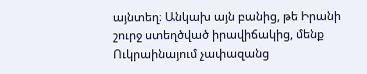այնտեղ։ Անկախ այն բանից, թե Իրանի շուրջ ստեղծված իրավիճակից, մենք Ուկրաինայում չափազանց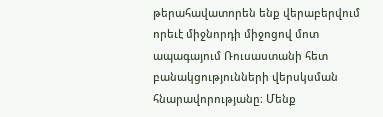թերահավատորեն ենք վերաբերվում որեւէ միջնորդի միջոցով մոտ ապագայում Ռուսաստանի հետ բանակցությունների վերսկսման հնարավորությանը։ Մենք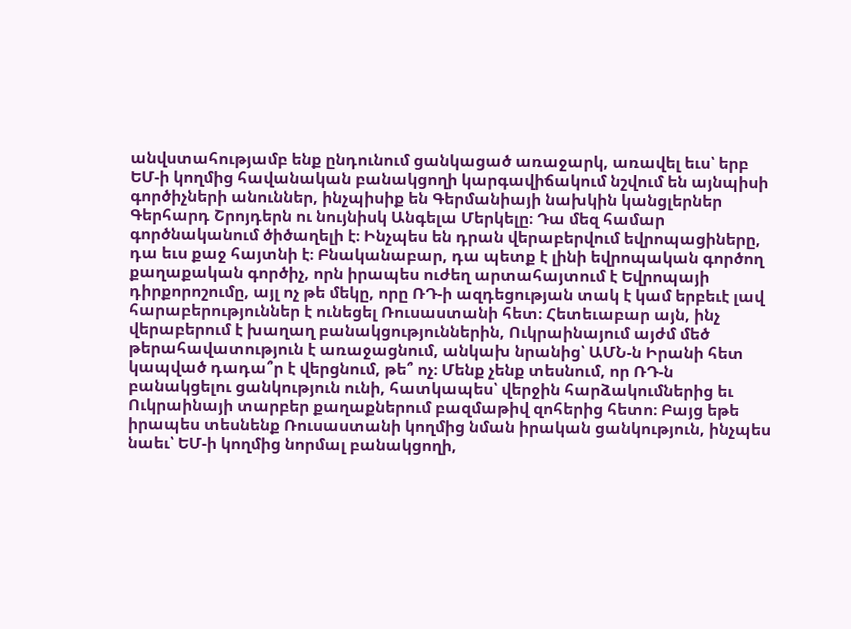անվստահությամբ ենք ընդունում ցանկացած առաջարկ, առավել եւս՝ երբ ԵՄ-ի կողմից հավանական բանակցողի կարգավիճակում նշվում են այնպիսի գործիչների անուններ, ինչպիսիք են Գերմանիայի նախկին կանցլերներ Գերհարդ Շրոյդերն ու նույնիսկ Անգելա Մերկելը։ Դա մեզ համար գործնականում ծիծաղելի է։ Ինչպես են դրան վերաբերվում եվրոպացիները, դա եւս քաջ հայտնի է։ Բնականաբար, դա պետք է լինի եվրոպական գործող քաղաքական գործիչ, որն իրապես ուժեղ արտահայտում է Եվրոպայի դիրքորոշումը, այլ ոչ թե մեկը, որը ՌԴ-ի ազդեցության տակ է կամ երբեւէ լավ հարաբերություններ է ունեցել Ռուսաստանի հետ։ Հետեւաբար այն, ինչ վերաբերում է խաղաղ բանակցություններին, Ուկրաինայում այժմ մեծ թերահավատություն է առաջացնում, անկախ նրանից՝ ԱՄՆ-ն Իրանի հետ կապված դադա՞ր է վերցնում, թե՞ ոչ։ Մենք չենք տեսնում, որ ՌԴ-ն բանակցելու ցանկություն ունի, հատկապես՝ վերջին հարձակումներից եւ Ուկրաինայի տարբեր քաղաքներում բազմաթիվ զոհերից հետո։ Բայց եթե իրապես տեսնենք Ռուսաստանի կողմից նման իրական ցանկություն, ինչպես նաեւ՝ ԵՄ-ի կողմից նորմալ բանակցողի,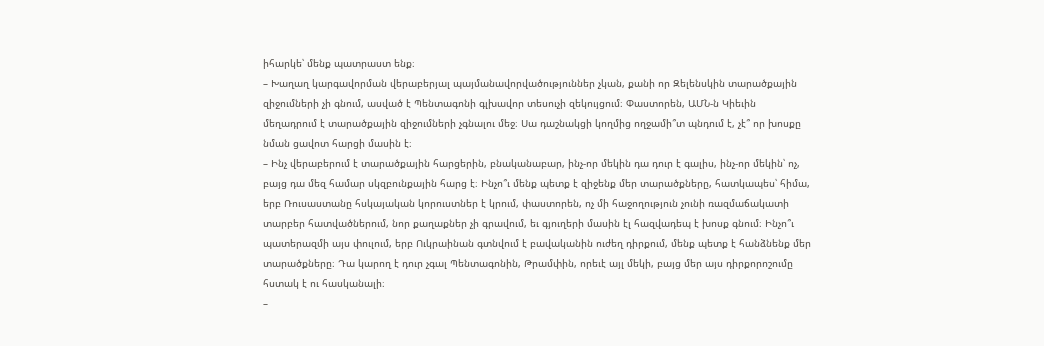իհարկե՝ մենք պատրաստ ենք։
– Խաղաղ կարգավորման վերաբերյալ պայմանավորվածություններ չկան, քանի որ Զելենսկին տարածքային զիջումների չի գնում, ասված է Պենտագոնի գլխավոր տեսուչի զեկույցում։ Փաստորեն, ԱՄՆ-ն Կիեւին մեղադրում է տարածքային զիջումների չգնալու մեջ։ Սա դաշնակցի կողմից ողջամի՞տ պնդում է, չէ՞ որ խոսքը նման ցավոտ հարցի մասին է։
– Ինչ վերաբերում է տարածքային հարցերին, բնականաբար, ինչ-որ մեկին դա դուր է գալիս, ինչ-որ մեկին՝ ոչ, բայց դա մեզ համար սկզբունքային հարց է։ Ինչո՞ւ մենք պետք է զիջենք մեր տարածքները, հատկապես՝ հիմա, երբ Ռուսաստանը հսկայական կորուստներ է կրում, փաստորեն, ոչ մի հաջողություն չունի ռազմաճակատի տարբեր հատվածներում, նոր քաղաքներ չի գրավում, եւ գյուղերի մասին էլ հազվադեպ է խոսք գնում։ Ինչո՞ւ պատերազմի այս փուլում, երբ Ուկրաինան գտնվում է բավականին ուժեղ դիրքում, մենք պետք է հանձնենք մեր տարածքները։ Դա կարող է դուր չգալ Պենտագոնին, Թրամփին, որեւէ այլ մեկի, բայց մեր այս դիրքորոշումը հստակ է ու հասկանալի։
–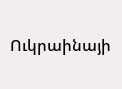Ուկրաինայի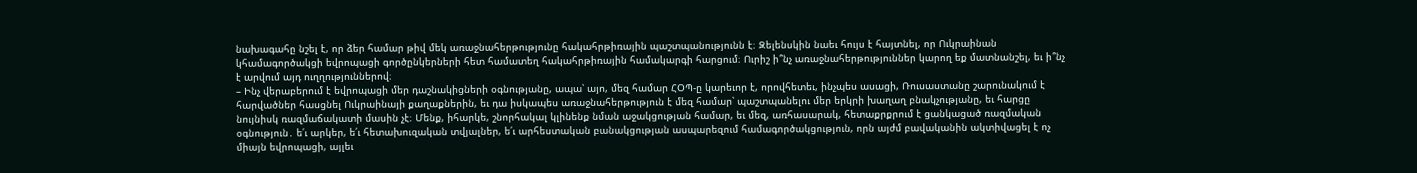նախագահը նշել է, որ ձեր համար թիվ մեկ առաջնահերթությունը հակահրթիռային պաշտպանությունն է։ Զելենսկին նաեւ հույս է հայտնել, որ Ուկրաինան կհամագործակցի եվրոպացի գործընկերների հետ համատեղ հակահրթիռային համակարգի հարցում։ Ուրիշ ի՞նչ առաջնահերթություններ կարող եք մատնանշել, եւ ի՞նչ է արվում այդ ուղղություններով։
– Ինչ վերաբերում է եվրոպացի մեր դաշնակիցների օգնությանը, ապա՝ այո, մեզ համար ՀՕՊ-ը կարեւոր է, որովհետեւ, ինչպես ասացի, Ռուսաստանը շարունակում է հարվածներ հասցնել Ուկրաինայի քաղաքներին, եւ դա իսկապես առաջնահերթություն է մեզ համար՝ պաշտպանելու մեր երկրի խաղաղ բնակչությանը, եւ հարցը նույնիսկ ռազմաճակատի մասին չէ։ Մենք, իհարկե, շնորհակալ կլինենք նման աջակցության համար, եւ մեզ, առհասարակ, հետաքրքրում է ցանկացած ռազմական օգնություն․ ե՛ւ արկեր, ե՛ւ հետախուզական տվյալներ, ե՛ւ արհեստական բանակցության ասպարեզում համագործակցություն, որն այժմ բավականին ակտիվացել է ոչ միայն եվրոպացի, այլեւ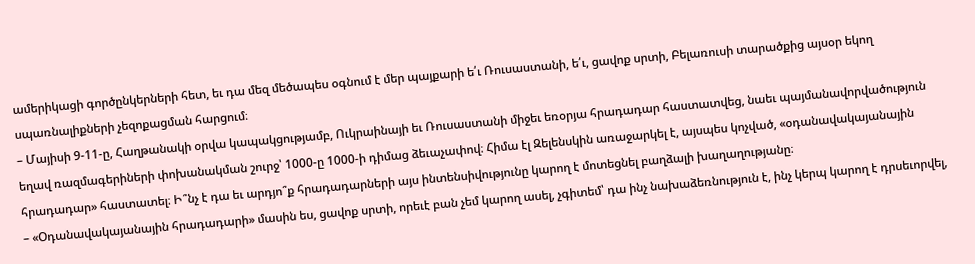ամերիկացի գործընկերների հետ, եւ դա մեզ մեծապես օգնում է մեր պայքարի ե՛ւ Ռուսաստանի, ե՛ւ, ցավոք սրտի, Բելառուսի տարածքից այսօր եկող սպառնալիքների չեզոքացման հարցում։
– Մայիսի 9-11-ը, Հաղթանակի օրվա կապակցությամբ, Ուկրաինայի եւ Ռուսաստանի միջեւ եռօրյա հրադադար հաստատվեց, նաեւ պայմանավորվածություն եղավ ռազմագերիների փոխանակման շուրջ՝ 1000-ը 1000-ի դիմաց ձեւաչափով։ Հիմա էլ Զելենսկին առաջարկել է, այսպես կոչված, «օդանավակայանային հրադադար» հաստատել։ Ի՞նչ է դա եւ արդյո՞ք հրադադարների այս ինտենսիվությունը կարող է մոտեցնել բաղձալի խաղաղությանը։
– «Օդանավակայանային հրադադարի» մասին ես, ցավոք սրտի, որեւէ բան չեմ կարող ասել, չգիտեմ՝ դա ինչ նախաձեռնություն է, ինչ կերպ կարող է դրսեւորվել,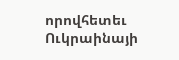որովհետեւ Ուկրաինայի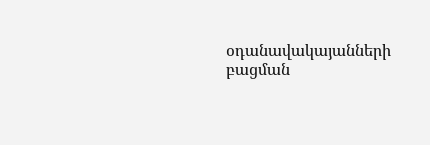օդանավակայանների բացման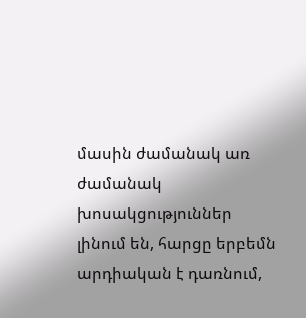մասին ժամանակ առ ժամանակ խոսակցություններ լինում են, հարցը երբեմն արդիական է դառնում,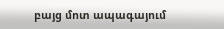բայց մոտ ապագայում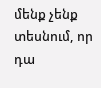մենք չենք տեսնում, որ դա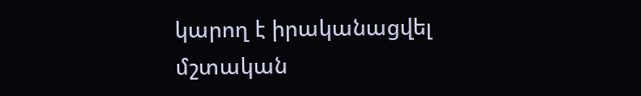կարող է իրականացվել մշտական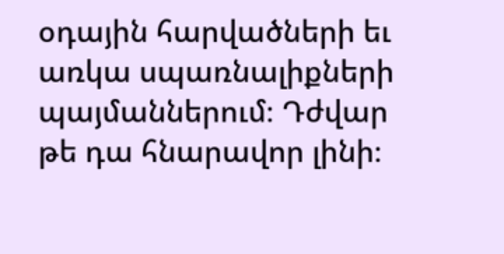օդային հարվածների եւ առկա սպառնալիքների պայմաններում։ Դժվար թե դա հնարավոր լինի։